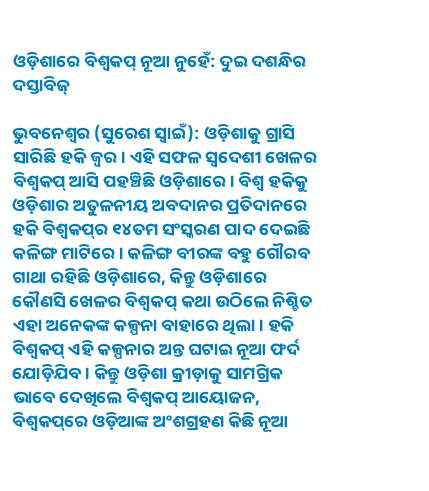ଓଡ଼ିଶାରେ ବିଶ୍ବକପ୍ ନୂଆ ନୁହେଁ: ଦୁଇ ଦଶନ୍ଧିର ଦସ୍ତାବିଜ୍

ଭୁବନେଶ୍ବର (ସୁରେଶ ସ୍ବାଇଁ): ଓଡ଼ିଶାକୁ ଗ୍ରାସି ସାରିଛି ହକି ଜ୍ବର। ଏହି ସଫଳ ସ୍ବଦେଶୀ ଖେଳର ବିଶ୍ବକପ୍ ଆସି ପହଞ୍ଚିଛି ଓଡ଼ିଶାରେ। ବିଶ୍ବ ହକିକୁ ଓଡ଼ିଶାର ଅତୁଳନୀୟ ଅବଦାନର ପ୍ରତିଦାନରେ ହକି ବିଶ୍ବକପ୍‌ର ୧୪ତମ ସଂସ୍କରଣ ପାଦ ଦେଇଛି କଳିଙ୍ଗ ମାଟିରେ। କଳିଙ୍ଗ ବୀରଙ୍କ ବହୁ ଗୌରବ ଗାଥା ରହିଛି ଓଡ଼ିଶାରେ, କିନ୍ତୁ ଓଡ଼ିଶାରେ କୌଣସି ଖେଳର ବିଶ୍ବକପ୍ କଥା ଉଠିଲେ ନିଶ୍ଚିତ ଏହା ଅନେକଙ୍କ କଳ୍ପନା ବାହାରେ ଥିଲା। ହକି ବିଶ୍ବକପ୍ ଏହି କଳ୍ପନାର ଅନ୍ତ ଘଟାଇ ନୂଆ ଫର୍ଦ ଯୋଡ଼ିଯିବ। କିନ୍ତୁ ଓଡ଼ିଶା କ୍ରୀଡ଼ାକୁ ସାମଗ୍ରିକ ଭାବେ ଦେଖିଲେ ବିଶ୍ବକପ୍ ଆୟୋଜନ, ବିଶ୍ବକପ୍‌ରେ ଓଡ଼ିଆଙ୍କ ଅଂଶଗ୍ରହଣ କିଛି ନୂଆ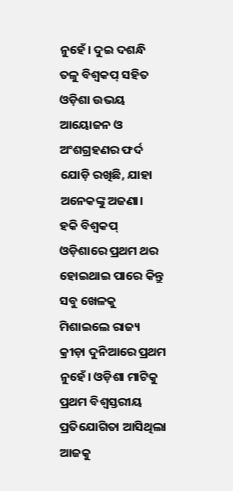ନୁହେଁ। ଦୁଇ ଦଶନ୍ଧି ତଳୁ ବିଶ୍ବକପ୍ ସହିତ ଓଡ଼ିଶା ଉଭୟ ଆୟୋଜନ ଓ ଅଂଶଗ୍ରହଣର ଫର୍ଦ ଯୋଡ଼ି ରଖିଛି, ଯାହା ଅନେକଙ୍କୁ ଅଜଣା।
ହକି ବିଶ୍ବକପ୍ ଓଡ଼ିଶାରେ ପ୍ରଥମ ଥର ହୋଇଥାଇ ପାରେ କିନ୍ତୁ ସବୁ ଖେଳକୁ ମିଶାଇଲେ ରାଜ୍ୟ କ୍ରୀଡ଼ା ଦୁନିଆରେ ପ୍ରଥମ ନୁହେଁ। ଓଡ଼ିଶା ମାଟିକୁ ପ୍ରଥମ ବିଶ୍ବସ୍ତରୀୟ ପ୍ରତିଯୋଗିତା ଆସିଥିଲା ଆଜକୁ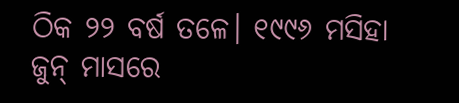ଠିକ ୨୨ ବର୍ଷ ତଳେ। ୧୯୯୬ ମସିହା ଜୁନ୍ ମାସରେ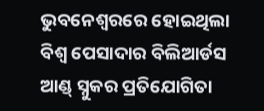ଭୁବନେଶ୍ବରରେ ହୋଇଥିଲା ବିଶ୍ବ ପେସାଦାର ବିଲିଆର୍ଡସ ଆଣ୍ଡ୍ ସ୍ନୁକର ପ୍ରତିଯୋଗିତା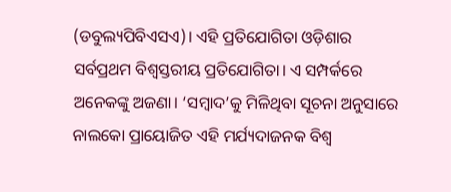(ଡବୁଲ୍ୟପିବିଏସଏ)। ଏହି ପ୍ରତିଯୋଗିତା ଓଡ଼ିଶାର ସର୍ବପ୍ରଥମ ବିଶ୍ବସ୍ତରୀୟ ପ୍ରତିଯୋଗିତା। ଏ ସମ୍ପର୍କରେ ଅନେକଙ୍କୁ ଅଜଣା। ‘ସମ୍ବାଦ’କୁ ମିଳିଥିବା ସୂଚନା ଅନୁସାରେ ନାଲକୋ ପ୍ରାୟୋଜିତ ଏହି ମର୍ଯ୍ୟଦାଜନକ ବିଶ୍ବ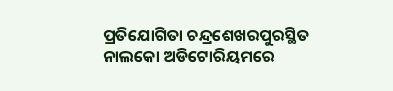ପ୍ରତିଯୋଗିତା ଚନ୍ଦ୍ରଶେଖରପୁରସ୍ଥିତ ନାଲକୋ ଅଡିଟୋରିୟମରେ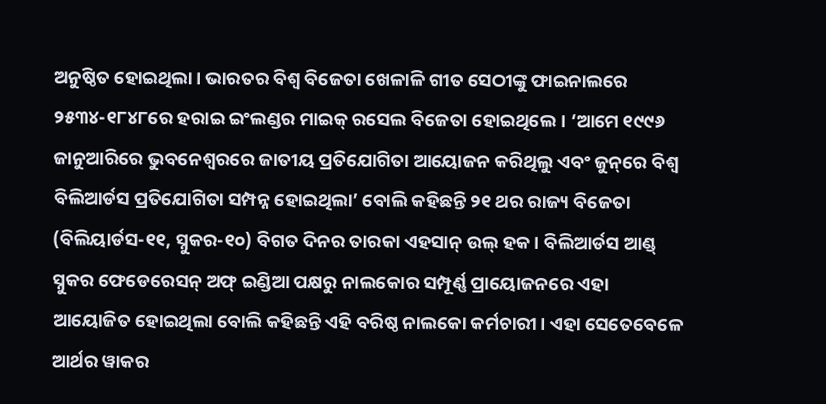ଅନୁଷ୍ଠିତ ହୋଇଥିଲା। ଭାରତର ବିଶ୍ବ ବିଜେତା ଖେଳାଳି ଗୀତ ସେଠୀଙ୍କୁ ଫାଇନାଲରେ ୨୫୩୪-୧୮୪୮ରେ ହରାଇ ଇଂଲଣ୍ଡର ମାଇକ୍ ରସେଲ ବିଜେତା‌ ହୋଇଥିଲେ। ‘ଆମେ ୧୯୯୬ ଜାନୁଆରିରେ ଭୁବନେଶ୍ବରରେ ଜାତୀୟ ପ୍ରତିଯୋଗିତା ଆୟୋଜନ କରିଥିଲୁ ଏବଂ ଜୁନ୍‌ରେ ବିଶ୍ବ ବିଲିଆର୍ଡସ ପ୍ରତିଯୋଗିତା ସମ୍ପନ୍ନ ହୋଇଥିଲା’ ବୋଲି କହିଛନ୍ତି ୨୧ ଥର ରାଜ୍ୟ ବିଜେତା (ବିଲିୟାର୍ଡସ-୧୧, ସ୍ନୁକର-୧୦) ବିଗତ ଦିନର ତାରକା ଏହସାନ୍ ଉଲ୍ ହକ। ବିଲିଆର୍ଡସ ଆଣ୍ଡ୍ ସ୍ନୁକର ଫେଡେରେସନ୍ ଅଫ୍ ଇଣ୍ଡିଆ ପକ୍ଷରୁ ନାଲକୋର ସମ୍ପୂର୍ଣ୍ଣ ପ୍ରାୟୋଜନରେ ଏହା ଆୟୋଜିତ ହୋଇଥିଲା ବୋଲି କହିଛନ୍ତି ଏହି ବରିଷ୍ଠ ନାଲକୋ କର୍ମଚାରୀ। ଏହା ସେତେବେଳେ ଆର୍ଥର ୱାକର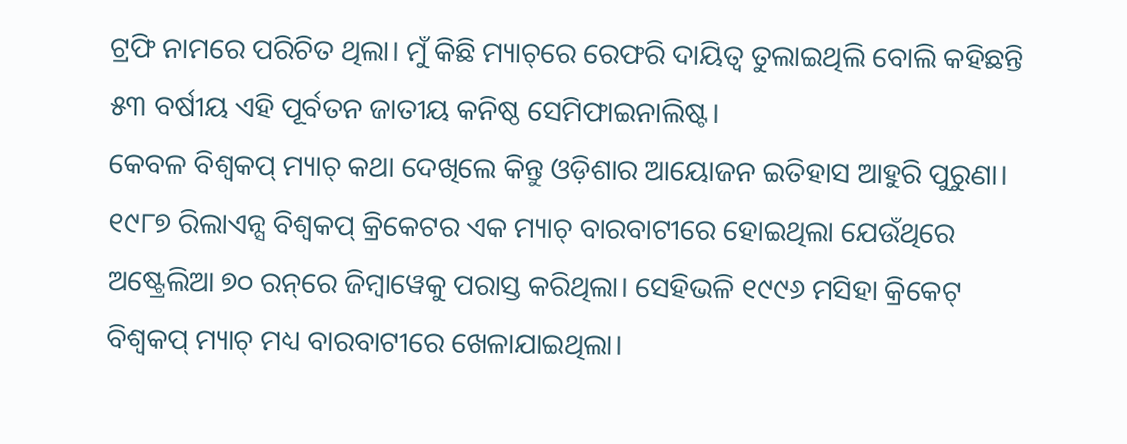ଟ୍ରଫି ନାମରେ ପରିଚିତ ଥିଲା। ମୁଁ କିଛି ମ୍ୟାଚ୍‌‌ରେ ରେଫରି ଦାୟିତ୍ବ ତୁଲାଇଥିଲି ବୋଲି କହିଛନ୍ତି ୫୩ ବର୍ଷୀୟ ଏହି ପୂର୍ବତନ ଜାତୀୟ କନିଷ୍ଠ ସେମିଫାଇନାଲିଷ୍ଟ।
କେବଳ ବିଶ୍ବକପ୍ ମ୍ୟାଚ୍ କଥା ଦେଖିଲେ କିନ୍ତୁ ଓଡ଼ିଶାର ଆୟୋଜନ ଇତିହାସ ଆହୁରି ପୁରୁଣା। ୧୯୮୭ ରିଲାଏନ୍ସ ବିଶ୍ବକପ୍ କ୍ରିକେଟର ଏକ ମ୍ୟାଚ୍‌ ବାରବାଟୀରେ ହୋଇଥିଲା ଯେଉଁଥିରେ ଅଷ୍ଟ୍ରେଲିଆ ୭୦ ରନ୍‌ରେ ଜିମ୍ବାୱେକୁ ପରାସ୍ତ କରିଥିଲା। ସେହିଭଳି ୧୯୯୬ ମସିହା କ୍ରିକେଟ୍‌ ବିଶ୍ବକପ୍ ମ୍ୟାଚ୍ ମଧ୍ୟ ବାରବାଟୀରେ ଖେଳାଯାଇଥିଲା।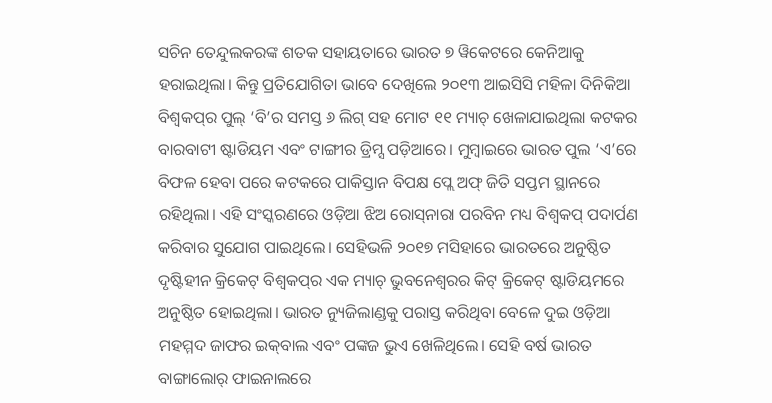ସଚିନ ତେନ୍ଦୁଲକରଙ୍କ ଶତକ ସହାୟତାରେ ଭାରତ ୭ ୱିକେଟରେ କେନିଆକୁ ହରାଇଥିଲା। କିନ୍ତୁ ପ୍ରତିଯୋଗିତା ଭାବେ ଦେଖିଲେ ୨୦୧୩ ଆଇସିସି ମହିଳା ଦିନିକିଆ ବିଶ୍ବକପ୍‌ର ପୁଲ୍ ‘ବି’ର ସମସ୍ତ ୬ ଲିଗ୍ ସହ ମୋଟ ୧୧ ମ୍ୟାଚ୍ ଖେଳାଯାଇଥିଲା କଟକର ବାରବାଟୀ ଷ୍ଟାଡିୟମ ଏବଂ ଟାଙ୍ଗୀର ଡ୍ରିମ୍ସ ପଡ଼ିଆରେ। ମୁମ୍ବାଇରେ ଭାରତ ପୁଲ ‘ଏ’ରେ ବିଫଳ ହେବା ପରେ କଟକରେ ପାକିସ୍ତାନ ବିପକ୍ଷ ପ୍ଲେ ଅଫ୍ ଜିତି ସପ୍ତମ ସ୍ଥାନରେ ରହିଥିଲା। ଏହି ସଂସ୍କରଣରେ ଓଡ଼ିଆ ଝିଅ ରୋସ୍‌ନାରା ପରବିନ ମଧ୍ୟ ବିଶ୍ବକପ୍ ପଦାର୍ପଣ କରିବାର ସୁଯୋଗ ପାଇଥିଲେ। ସେହିଭଳି ୨୦୧୭ ମସିହାରେ ଭାରତରେ ଅନୁଷ୍ଠିତ ଦୃଷ୍ଟିହୀନ କ୍ରିକେଟ୍ ବିଶ୍ବକପ୍‌ର ଏକ ମ୍ୟାଚ୍‌ ଭୁବନେଶ୍ବରର କିଟ୍ କ୍ରିକେଟ୍ ଷ୍ଟାଡିୟମରେ ଅନୁଷ୍ଠିତ ହୋଇଥିଲା। ଭାରତ ନ୍ୟୁଜିଲାଣ୍ଡକୁ ପରାସ୍ତ କରିଥିବା ବେଳେ ଦୁଇ ଓଡ଼ିଆ ମହମ୍ମଦ ଜାଫର ଇକ୍‌ବାଲ ଏବଂ ପଙ୍କଜ ଭୁଏ ଖେଳିଥିଲେ। ସେହି ବର୍ଷ ଭାରତ ବାଙ୍ଗାଲୋର୍ ଫାଇନାଲରେ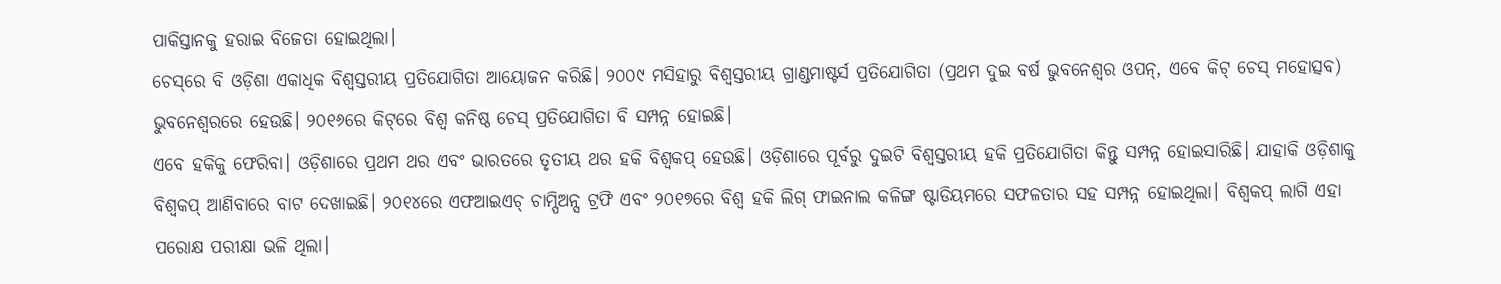ପାକିସ୍ତାନକୁ ହରାଇ ବିଜେତା ହୋଇଥିଲା।
ଚେ‌ସ୍‌ରେ ବି ଓଡ଼ିଶା ଏକାଧିକ ବିଶ୍ବସ୍ତରୀୟ ପ୍ରତିଯୋଗିତା ଆୟୋଜନ କରିଛି। ୨୦୦୯ ମସିହାରୁ ବିଶ୍ବସ୍ତରୀୟ ଗ୍ରାଣ୍ଡମାଷ୍ଟର୍ସ ପ୍ରତିଯୋଗିତା (ପ୍ରଥମ ଦୁଇ ବର୍ଷ ଭୁବନେଶ୍ବର ଓପନ୍‌, ଏବେ କିଟ୍ ଚେସ୍ ମହୋତ୍ସବ) ଭୁବନେଶ୍ବରରେ ହେଉଛି। ୨୦୧୬ରେ କିଟ୍‌ରେ ବିଶ୍ବ କନିଷ୍ଠ ଚେସ୍ ପ୍ରତିଯୋଗିତା ବି ସମ୍ପନ୍ନ ହୋଇଛି।
ଏବେ ହକିକୁ ଫେରିବା। ଓଡ଼ିଶାରେ ପ୍ରଥମ ଥର ଏବଂ ଭାରତରେ ତୃତୀୟ ଥର ହକି ବିଶ୍ବକପ୍ ହେଉଛି। ଓଡ଼ିଶାରେ ପୂର୍ବରୁ ଦୁଇଟି ବିଶ୍ବସ୍ତରୀୟ ହକି ପ୍ରତିଯୋଗିତା କିନ୍ତୁ ସମ୍ପନ୍ନ ହୋଇସାରିଛି। ଯାହାକି ଓଡ଼ିଶାକୁ ବିଶ୍ବକପ୍ ଆଣିବାରେ ବାଟ ଦେଖାଇଛି। ୨୦୧୪ରେ ଏଫଆଇଏଚ୍ ଚାମ୍ପିଅନ୍ସ ଟ୍ରଫି ଏବଂ ୨୦୧୭ରେ ବିଶ୍ବ ହକି ଲିଗ୍ ଫାଇନାଲ କଳିଙ୍ଗ ଷ୍ଟାଡିୟମରେ ସଫଳତାର ସହ ସମ୍ପନ୍ନ ହୋଇଥିଲା। ବିଶ୍ବକପ୍ ଲାଗି ଏହା ପରୋକ୍ଷ ପରୀକ୍ଷା ଭଳି ଥିଲା।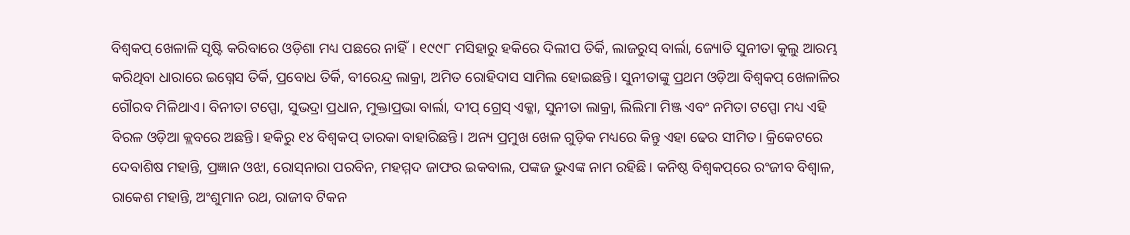ବିଶ୍ବକପ୍ ଖେଳାଳି ସୃଷ୍ଟି କରିବାରେ ଓଡ଼ିଶା ମଧ୍ୟ ପଛରେ ନାହିଁ। ୧୯୯୮ ମସିହାରୁ ହକିରେ ଦିଲୀପ ତିର୍କି, ଲାଜରୁସ୍ ବାର୍ଲା, ଜ୍ୟୋତି ସୁନୀତା କୁଲୁ ଆରମ୍ଭ କରିଥିବା ଧାରାରେ ଇଗ୍ନେସ ତିର୍କି, ପ୍ରବୋଧ ତିର୍କି, ବୀରେନ୍ଦ୍ର ଲାକ୍ରା, ଅମିତ ‌ରୋହିଦାସ ସାମିଲ ହୋଇଛନ୍ତି। ସୁନୀତାଙ୍କୁ ପ୍ରଥମ ଓଡ଼ିଆ ବିଶ୍ବକପ୍ ଖେଳାଳିର ଗୌରବ ମିଳିଥାଏ। ବିନୀତା ଟପ୍ପୋ, ସୁଭଦ୍ରା ପ୍ରଧାନ, ମୁକ୍ତାପ୍ରଭା ବାର୍ଲା, ଦୀପ୍ ଗ୍ରେସ୍ ଏକ୍କା, ସୁନୀତା ଲାକ୍ରା, ଲିଲିମା ମିଞ୍ଜ ଏବଂ ନମିତା ଟପ୍ପୋ ମଧ୍ୟ ଏହି ବିରଳ ଓଡ଼ିଆ କ୍ଲବରେ ଅଛନ୍ତି। ହକିରୁ ୧୪ ବିଶ୍ବକପ୍ ତାରକା ବାହାରିଛନ୍ତି। ଅନ୍ୟ ପ୍ରମୁଖ ଖେଳ ଗୁଡ଼ିକ ମଧ୍ୟରେ କିନ୍ତୁ ଏହା ଢେର ସୀମିତ। କ୍ରିକେଟରେ ଦେବାଶିଷ ମହାନ୍ତି, ପ୍ରଜ୍ଞାନ ଓଝା, ରୋସ୍‌ନାରା ପରବିନ, ମହମ୍ମଦ ଜାଫର ଇକବାଲ, ପଙ୍କଜ ଭୁଏଙ୍କ ନାମ ରହିଛି। କନିଷ୍ଠ ବିଶ୍ବକପ୍‌ରେ ରଂଜୀବ ବିଶ୍ବାଳ, ରାକେଶ ମହାନ୍ତି, ଅଂଶୁମାନ ରଥ, ରାଜୀବ ଟିକନ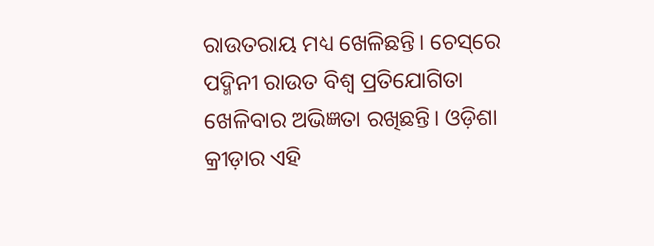ରାଉତରାୟ ମଧ୍ୟ ଖେଳିଛନ୍ତି। ଚେସ୍‌ରେ ପଦ୍ମିନୀ ରାଉତ ବିଶ୍ବ ପ୍ରତିଯୋଗିତା ଖେଳିବାର ଅଭିଜ୍ଞତା ରଖିଛନ୍ତି। ଓଡ଼ିଶା କ୍ରୀଡ଼ାର ଏହି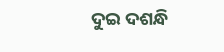ଦୁଇ ଦଶନ୍ଧି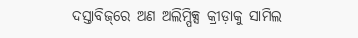ଦସ୍ତାବିଜ୍‌ରେ ଅଣ ଅଲିମ୍ପିକ୍ସ କ୍ରୀଡ଼ାକୁ ସାମିଲ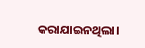କରାଯାଇନଥିଲା।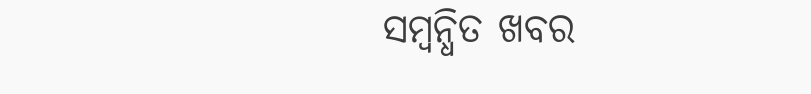ସମ୍ବନ୍ଧିତ ଖବର